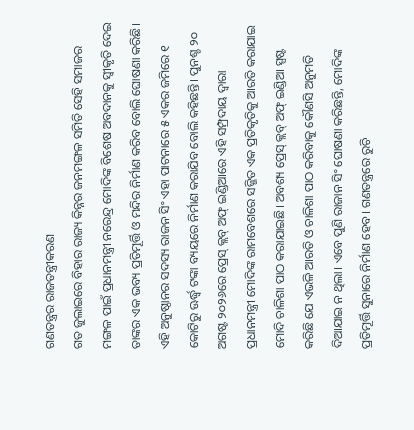ଗଣତନ୍ତ୍ରର ରାଜତନ୍ତ୍ରୀକରଣ
ଗତ ଜୁଲାଇରେ ବିହାର ରାଜ୍ୟ କିନ୍ନର ଜନମଙ୍ଗଳ ସମିତି ସେହି ସମାଜର ମଙ୍ଗଳ ପାଇଁ ପ୍ରଧାନମନ୍ତ୍ରୀ ନରେନ୍ଦ୍ର ମୋଦିଙ୍କ ବିଶେଷ ଅବଦାନକୁ ସ୍ବୀକୃତି ଦେଇ ତାଙ୍କର ଏକ ଭବ୍ୟ ପ୍ରତିମୂର୍ତ୍ତି ଓ ମନ୍ଦିର ନିର୍ମାଣ କରିବ ବୋଲି ଘୋଷଣା କରିଛି। ଏହି ଅନୁଷ୍ଠାନର ସଦସ୍ୟ ରାଜନ ସିଂ ଏହା ପାଟନାରେ ୫ ଏକର ଜମିରେ ୧ କୋଟିରୁ ଊର୍ଦ୍ଧ୍ୱ ଟଙ୍କା ବ୍ୟୟରେ ନିର୍ମାଣ କରାଯିବ ବୋଲି କହିଛନ୍ତି। ପୁନଶ୍ଚ ୨୦ ଅଗଷ୍ଟ ୨୦୨୬ରେ ପ୍ରେସ୍ କ୍ଲବ୍ ଅଫ୍ ଇଣ୍ଡିଆରେ ଏହି ସମ୍ପ୍ରଦାୟ ଦ୍ୱାରା ପ୍ରଧାନମନ୍ତ୍ରୀ ମୋଦିଙ୍କ ରାମବେଶରେ ସଜ୍ଜିତ ଏକ ପ୍ରତିକୃତିକୁ ଆରତି କରାଯାଇ ମୋଦି ଚାଳିଶା ପାଠ କରାଯାଇଛି। ଅବଶ୍ୟ ପ୍ରେସ୍ କ୍ଲବ୍ ଅଫ୍ ଇଣ୍ଡିଆ ସ୍ପଷ୍ଟ କରିଛି ଯେ ଏଭଳି ଆରତି ଓ ଚାଳିଶା ପାଠ କରିବାକୁ କୌଣସି ଅନୁମତି ଦିଆଯାଇ ନ ଥିଲା। ଏବେ ପୁଣି ରାଜାନ ସିଂ ଘୋଷଣା କରିଛନ୍ତି, ମୋଦିଙ୍କ ପ୍ରତିମୂର୍ତ୍ତି ସୁନାରେ ନିର୍ମାଣ ହେବ। ଗଣତନ୍ତ୍ରରେ ରୁଚି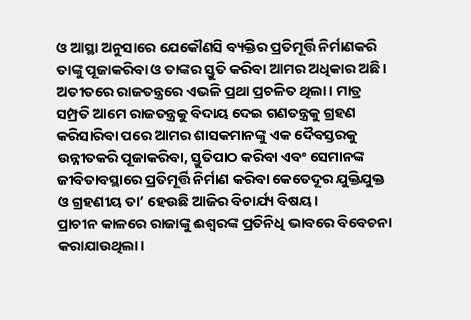ଓ ଆସ୍ଥା ଅନୁସାରେ ଯେକୌଣସି ବ୍ୟକ୍ତିର ପ୍ରତିମୂର୍ତ୍ତି ନିର୍ମାଣକରି ତାଙ୍କୁ ପୂଜାକରିବା ଓ ତାଙ୍କର ସ୍ତୁତି କରିବା ଆମର ଅଧିକାର ଅଛି। ଅତୀତରେ ରାଜତନ୍ତ୍ରରେ ଏଭଳି ପ୍ରଥା ପ୍ରଚଳିତ ଥିଲା। ମାତ୍ର ସମ୍ପ୍ରତି ଆମେ ରାଜତନ୍ତ୍ରକୁ ବିଦାୟ ଦେଇ ଗଣତନ୍ତ୍ରକୁ ଗ୍ରହଣ କରିସାରିବା ପରେ ଆମର ଶାସକମାନଙ୍କୁ ଏକ ଦୈବସ୍ତରକୁ ଉନ୍ନୀତକରି ପୂଜାକରିବା, ସ୍ତୁତିପାଠ କରିବା ଏବଂ ସେମାନଙ୍କ ଜୀବିତାବସ୍ଥାରେ ପ୍ରତିମୂର୍ତ୍ତି ନିର୍ମାଣ କରିବା କେତେଦୂର ଯୁକ୍ତିଯୁକ୍ତ ଓ ଗ୍ରହଣୀୟ ତା’ ହେଉଛି ଆଜିର ବିଚାର୍ଯ୍ୟ ବିଷୟ।
ପ୍ରାଚୀନ କାଳରେ ରାଜାଙ୍କୁ ଈଶ୍ୱରଙ୍କ ପ୍ରତିନିଧି ଭାବରେ ବିବେଚନା କରାଯାଉଥିଲା।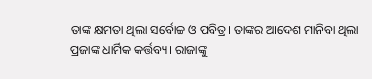ତାଙ୍କ କ୍ଷମତା ଥିଲା ସର୍ବୋଚ୍ଚ ଓ ପବିତ୍ର। ତାଙ୍କର ଆଦେଶ ମାନିବା ଥିଲା ପ୍ରଜାଙ୍କ ଧାର୍ମିକ କର୍ତ୍ତବ୍ୟ। ରାଜାଙ୍କୁ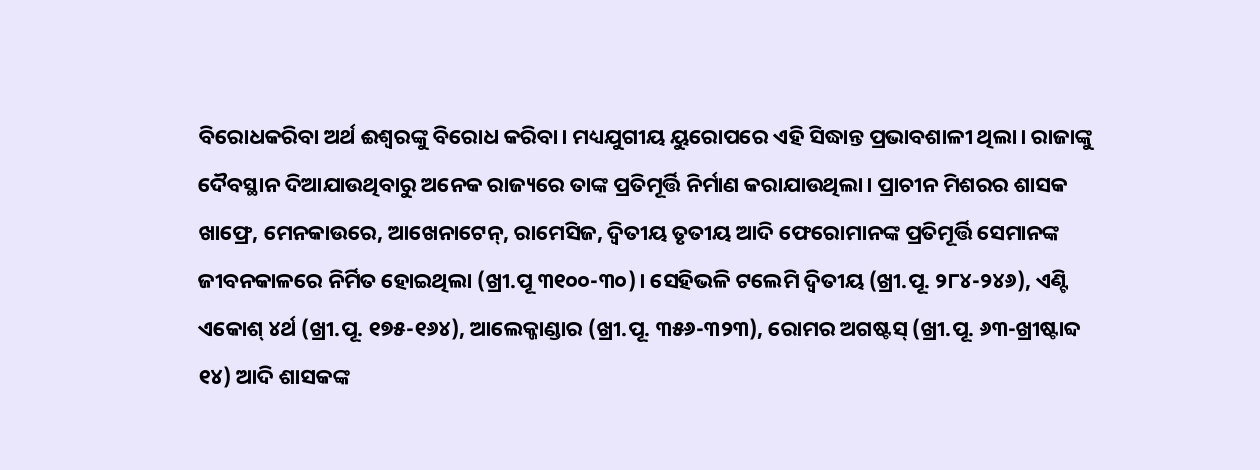ବିରୋଧକରିବା ଅର୍ଥ ଈଶ୍ୱରଙ୍କୁ ବିରୋଧ କରିବା। ମଧ୍ୟଯୁଗୀୟ ୟୁରୋପରେ ଏହି ସିଦ୍ଧାନ୍ତ ପ୍ରଭାବଶାଳୀ ଥିଲା। ରାଜାଙ୍କୁ ଦୈବସ୍ଥାନ ଦିଆଯାଉଥିବାରୁ ଅନେକ ରାଜ୍ୟରେ ତାଙ୍କ ପ୍ରତିମୂର୍ତ୍ତି ନିର୍ମାଣ କରାଯାଉଥିଲା। ପ୍ରାଚୀନ ମିଶରର ଶାସକ ଖାଫ୍ରେ, ମେନକାଉରେ, ଆଖେନାଟେନ୍, ରାମେସିଜ, ଦ୍ୱିତୀୟ ତୃତୀୟ ଆଦି ଫେରୋମାନଙ୍କ ପ୍ରତିମୂର୍ତ୍ତି ସେମାନଙ୍କ ଜୀବନକାଳରେ ନିର୍ମିତ ହୋଇଥିଲା (ଖ୍ରୀ.ପୂ ୩୧୦୦-୩୦)। ସେହିଭଳି ଟଲେମି ଦ୍ୱିତୀୟ (ଖ୍ରୀ.ପୂ. ୨୮୪-୨୪୬), ଏଣ୍ଟି ଏକୋଶ୍ ୪ର୍ଥ (ଖ୍ରୀ.ପୂ. ୧୭୫-୧୬୪), ଆଲେକ୍ଜାଣ୍ଡାର (ଖ୍ରୀ.ପୂ. ୩୫୬-୩୨୩), ରୋମର ଅଗଷ୍ଟସ୍ (ଖ୍ରୀ.ପୂ. ୬୩-ଖ୍ରୀଷ୍ଟାବ୍ଦ ୧୪) ଆଦି ଶାସକଙ୍କ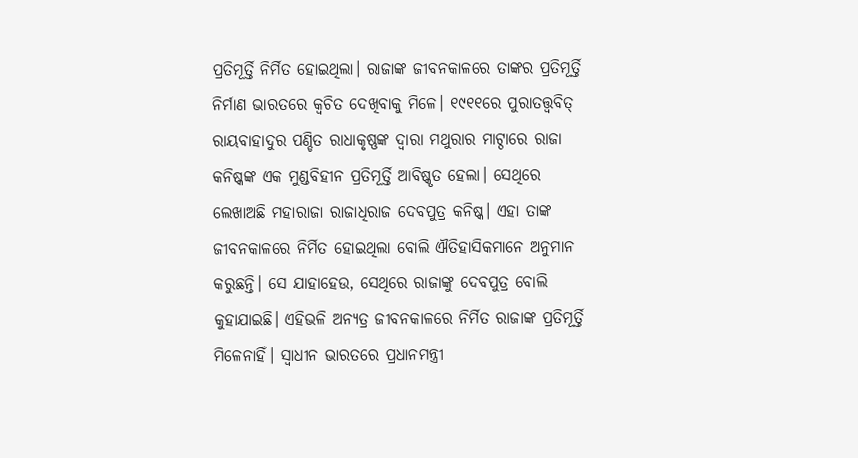ପ୍ରତିମୂର୍ତ୍ତି ନିର୍ମିତ ହୋଇଥିଲା। ରାଜାଙ୍କ ଜୀବନକାଳରେ ତାଙ୍କର ପ୍ରତିମୂର୍ତ୍ତି ନିର୍ମାଣ ଭାରତରେ କ୍ୱଚିତ ଦେଖିବାକୁ ମିଳେ। ୧୯୧୧ରେ ପୁରାତତ୍ତ୍ୱବିତ୍ ରାୟବାହାଦୁର ପଣ୍ଡିତ ରାଧାକୃଷ୍ଣଙ୍କ ଦ୍ୱାରା ମଥୁରାର ମାଟ୍ଠାରେ ରାଜା କନିଷ୍କଙ୍କ ଏକ ମୁଣ୍ଡବିହୀନ ପ୍ରତିମୂର୍ତ୍ତି ଆବିଷ୍କୃତ ହେଲା। ସେଥିରେ ଲେଖାଅଛି ମହାରାଜା ରାଜାଧିରାଜ ଦେବପୁତ୍ର କନିଷ୍କ। ଏହା ତାଙ୍କ ଜୀବନକାଳରେ ନିର୍ମିତ ହୋଇଥିଲା ବୋଲି ଐତିହାସିକମାନେ ଅନୁମାନ କରୁଛନ୍ତି। ସେ ଯାହାହେଉ, ସେଥିରେ ରାଜାଙ୍କୁ ଦେବପୁତ୍ର ବୋଲି କୁହାଯାଇଛି। ଏହିଭଳି ଅନ୍ୟତ୍ର ଜୀବନକାଳରେ ନିର୍ମିତ ରାଜାଙ୍କ ପ୍ରତିମୂର୍ତ୍ତି ମିଳେନାହିଁ। ସ୍ବାଧୀନ ଭାରତରେ ପ୍ରଧାନମନ୍ତ୍ରୀ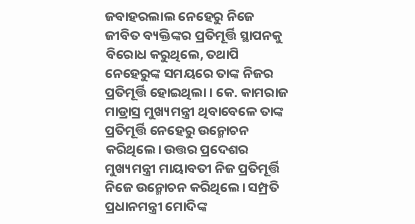ଜବାହରଲାଲ ନେହେରୁ ନିଜେ ଜୀବିତ ବ୍ୟକ୍ତିଙ୍କର ପ୍ରତିମୂର୍ତ୍ତି ସ୍ଥାପନକୁ ବିରୋଧ କରୁଥିଲେ, ତଥାପି ନେହେରୁଙ୍କ ସମୟରେ ତାଙ୍କ ନିଜର ପ୍ରତିମୂର୍ତ୍ତି ହୋଇଥିଲା। କେ. କାମରାଜ ମାଡ୍ରାସ୍ର ମୁଖ୍ୟମନ୍ତ୍ରୀ ଥିବାବେଳେ ତାଙ୍କ ପ୍ରତିମୂର୍ତ୍ତି ନେହେରୁ ଉନ୍ମୋଚନ କରିଥିଲେ। ଉତ୍ତର ପ୍ରଦେଶର ମୁଖ୍ୟମନ୍ତ୍ରୀ ମାୟାବତୀ ନିଜ ପ୍ରତିମୂର୍ତ୍ତି ନିଜେ ଉନ୍ମୋଚନ କରିଥିଲେ। ସମ୍ପ୍ରତି ପ୍ରଧାନମନ୍ତ୍ରୀ ମୋଦିଙ୍କ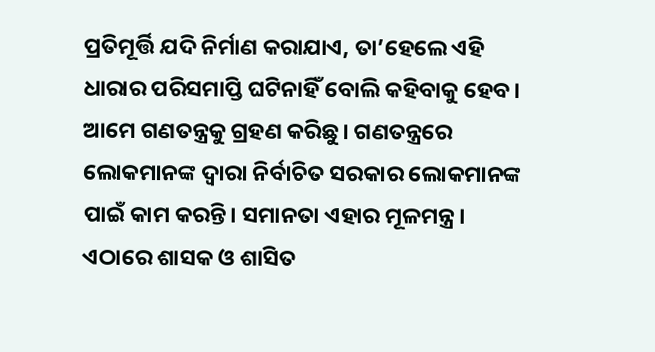ପ୍ରତିମୂର୍ତ୍ତି ଯଦି ନିର୍ମାଣ କରାଯାଏ, ତା’ହେଲେ ଏହି ଧାରାର ପରିସମାପ୍ତି ଘଟିନାହିଁ ବୋଲି କହିବାକୁ ହେବ।
ଆମେ ଗଣତନ୍ତ୍ରକୁ ଗ୍ରହଣ କରିଛୁ। ଗଣତନ୍ତ୍ରରେ ଲୋକମାନଙ୍କ ଦ୍ୱାରା ନିର୍ବାଚିତ ସରକାର ଲୋକମାନଙ୍କ ପାଇଁ କାମ କରନ୍ତି। ସମାନତା ଏହାର ମୂଳମନ୍ତ୍ର। ଏଠାରେ ଶାସକ ଓ ଶାସିତ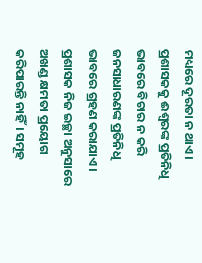ମଧ୍ୟରେ ଦୂରତା ନ ଥାଏ। ପ୍ରଶାସକକୁ ଈଶ୍ୱରଙ୍କ ପ୍ରତିନିଧି ଭାବରେ ବିଚାର ନ କରି ଜନସାଧାରଣଙ୍କ ପ୍ରତିନିଧି ଭାବରେ ଗ୍ରହଣ କରାଯାଏ। ପ୍ରଶାସକ ନିଜ ଇଚ୍ଛା ଅନୁସାରେ ଅଖଣ୍ଡ କ୍ଷମତା ପ୍ରୟୋଗ କରିପାରନ୍ତି ନାହିଁ। ସମୂହ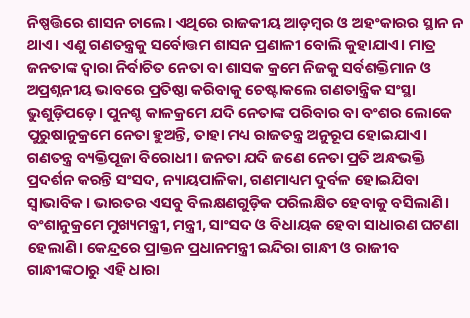ନିଷ୍ପତ୍ତିରେ ଶାସନ ଚାଲେ। ଏଥିରେ ରାଜକୀୟ ଆଡ଼ମ୍ବର ଓ ଅହଂକାରର ସ୍ଥାନ ନ ଥାଏ। ଏଣୁ ଗଣତନ୍ତ୍ରକୁ ସର୍ବୋତ୍ତମ ଶାସନ ପ୍ରଣାଳୀ ବୋଲି କୁହାଯାଏ। ମାତ୍ର ଜନତାଙ୍କ ଦ୍ୱାରା ନିର୍ବାଚିତ ନେତା ବା ଶାସକ କ୍ରମେ ନିଜକୁ ସର୍ବଶକ୍ତିମାନ ଓ ଅପ୍ରଶ୍ନନୀୟ ଭାବରେ ପ୍ରତିଷ୍ଠା କରିବାକୁ ଚେଷ୍ଟାକଲେ ଗଣତାନ୍ତ୍ରିକ ସଂସ୍ଥା ଭୁଶୁଡ଼ିପଡ଼େ। ପୁନଶ୍ଚ କାଳକ୍ରମେ ଯଦି ନେତାଙ୍କ ପରିବାର ବା ବଂଶର ଲୋକେ ପୁରୁଷାନୁକ୍ରମେ ନେତା ହୁଅନ୍ତି, ତାହା ମଧ୍ୟ ରାଜତନ୍ତ୍ର ଅନୁରୂପ ହୋଇଯାଏ। ଗଣତନ୍ତ୍ର ବ୍ୟକ୍ତିପୂଜା ବିରୋଧୀ। ଜନତା ଯଦି ଜଣେ ନେତା ପ୍ରତି ଅନ୍ଧଭକ୍ତି ପ୍ରଦର୍ଶନ କରନ୍ତି ସଂସଦ, ନ୍ୟାୟପାଳିକା, ଗଣମାଧ୍ୟମ ଦୁର୍ବଳ ହୋଇଯିବା ସ୍ବାଭାବିକ। ଭାରତର ଏସବୁ ବିଲକ୍ଷଣଗୁଡ଼ିକ ପରିଲକ୍ଷିତ ହେବାକୁ ବସିଲାଣି। ବଂଶାନୁକ୍ରମେ ମୁଖ୍ୟମନ୍ତ୍ରୀ, ମନ୍ତ୍ରୀ, ସାଂସଦ ଓ ବିଧାୟକ ହେବା ସାଧାରଣ ଘଟଣା ହେଲାଣି। କେନ୍ଦ୍ରରେ ପ୍ରାକ୍ତନ ପ୍ରଧାନମନ୍ତ୍ରୀ ଇନ୍ଦିରା ଗାନ୍ଧୀ ଓ ରାଜୀବ ଗାନ୍ଧୀଙ୍କଠାରୁ ଏହି ଧାରା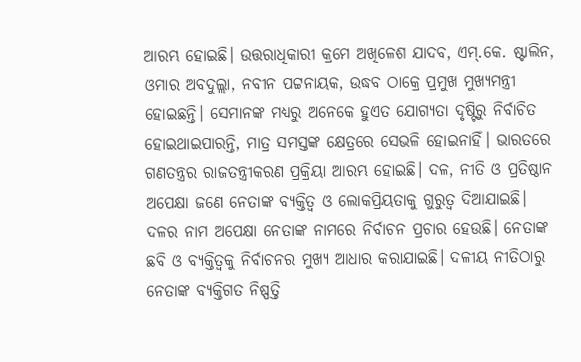ଆରମ୍ଭ ହୋଇଛି। ଉତ୍ତରାଧିକାରୀ କ୍ରମେ ଅଖିଳେଶ ଯାଦବ, ଏମ୍.କେ. ଷ୍ଟାଲିନ, ଓମାର ଅବଦୁଲ୍ଲା, ନବୀନ ପଟ୍ଟନାୟକ, ଉଦ୍ଧବ ଠାକ୍ରେ ପ୍ରମୁଖ ମୁଖ୍ୟମନ୍ତ୍ରୀ ହୋଇଛନ୍ତି। ସେମାନଙ୍କ ମଧ୍ୟରୁ ଅନେକେ ହୁଏତ ଯୋଗ୍ୟତା ଦୃଷ୍ଟିରୁ ନିର୍ବାଚିତ ହୋଇଥାଇପାରନ୍ତି, ମାତ୍ର ସମସ୍ତଙ୍କ କ୍ଷେତ୍ରରେ ସେଭଳି ହୋଇନାହିଁ। ଭାରତରେ ଗଣତନ୍ତ୍ରର ରାଜତନ୍ତ୍ରୀକରଣ ପ୍ରକ୍ରିୟା ଆରମ୍ଭ ହୋଇଛି। ଦଳ, ନୀତି ଓ ପ୍ରତିଷ୍ଠାନ ଅପେକ୍ଷା ଜଣେ ନେତାଙ୍କ ବ୍ୟକ୍ତିତ୍ୱ ଓ ଲୋକପ୍ରିୟତାକୁ ଗୁରୁତ୍ୱ ଦିଆଯାଇଛି। ଦଳର ନାମ ଅପେକ୍ଷା ନେତାଙ୍କ ନାମରେ ନିର୍ବାଚନ ପ୍ରଚାର ହେଉଛି। ନେତାଙ୍କ ଛବି ଓ ବ୍ୟକ୍ତିତ୍ୱକୁ ନିର୍ବାଚନର ମୁଖ୍ୟ ଆଧାର କରାଯାଇଛି। ଦଳୀୟ ନୀତିଠାରୁ ନେତାଙ୍କ ବ୍ୟକ୍ତିଗତ ନିଷ୍ପତ୍ତି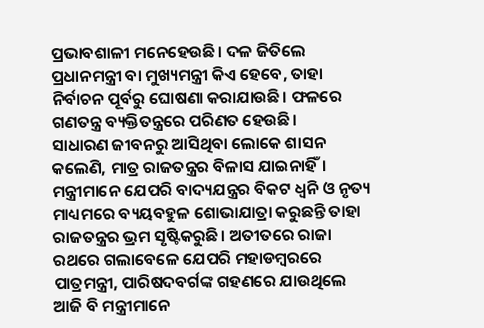ପ୍ରଭାବଶାଳୀ ମନେହେଉଛି। ଦଳ ଜିତିଲେ ପ୍ରଧାନମନ୍ତ୍ରୀ ବା ମୁଖ୍ୟମନ୍ତ୍ରୀ କିଏ ହେବେ, ତାହା ନିର୍ବାଚନ ପୂର୍ବରୁ ଘୋଷଣା କରାଯାଉଛି। ଫଳରେ ଗଣତନ୍ତ୍ର ବ୍ୟକ୍ତିତନ୍ତ୍ରରେ ପରିଣତ ହେଉଛି।
ସାଧାରଣ ଜୀବନରୁ ଆସିଥିବା ଲୋକେ ଶାସନ କଲେଣି, ମାତ୍ର ରାଜତନ୍ତ୍ରର ବିଳାସ ଯାଇନାହିଁ। ମନ୍ତ୍ରୀମାନେ ଯେପରି ବାଦ୍ୟଯନ୍ତ୍ରର ବିକଟ ଧ୍ୱନି ଓ ନୃତ୍ୟ ମାଧ୍ୟମରେ ବ୍ୟୟବହୁଳ ଶୋଭାଯାତ୍ରା କରୁଛନ୍ତି ତାହା ରାଜତନ୍ତ୍ରର ଭ୍ରମ ସୃଷ୍ଟିକରୁଛି। ଅତୀତରେ ରାଜା ରଥରେ ଗଲାବେଳେ ଯେପରି ମହାଡମ୍ବରରେ ପାତ୍ରମନ୍ତ୍ରୀ, ପାରିଷଦବର୍ଗଙ୍କ ଗହଣରେ ଯାଉଥିଲେ ଆଜି ବି ମନ୍ତ୍ରୀମାନେ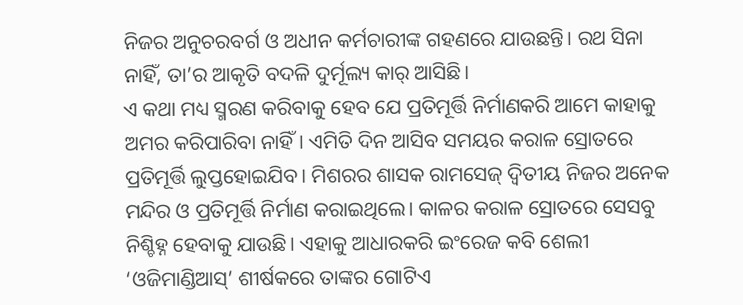ନିଜର ଅନୁଚରବର୍ଗ ଓ ଅଧୀନ କର୍ମଚାରୀଙ୍କ ଗହଣରେ ଯାଉଛନ୍ତି। ରଥ ସିନା ନାହିଁ, ତା’ର ଆକୃତି ବଦଳି ଦୁର୍ମୂଲ୍ୟ କାର୍ ଆସିଛି।
ଏ କଥା ମଧ୍ୟ ସ୍ମରଣ କରିବାକୁ ହେବ ଯେ ପ୍ରତିମୂର୍ତ୍ତି ନିର୍ମାଣକରି ଆମେ କାହାକୁ ଅମର କରିପାରିବା ନାହିଁ। ଏମିତି ଦିନ ଆସିବ ସମୟର କରାଳ ସ୍ରୋତରେ ପ୍ରତିମୂର୍ତ୍ତି ଲୁପ୍ତହୋଇଯିବ। ମିଶରର ଶାସକ ରାମସେଜ୍ ଦ୍ୱିତୀୟ ନିଜର ଅନେକ ମନ୍ଦିର ଓ ପ୍ରତିମୂର୍ତ୍ତି ନିର୍ମାଣ କରାଇଥିଲେ। କାଳର କରାଳ ସ୍ରୋତରେ ସେସବୁ ନିଶ୍ଚିହ୍ନ ହେବାକୁ ଯାଉଛି। ଏହାକୁ ଆଧାରକରି ଇଂରେଜ କବି ଶେଲୀ ‘ଓଜିମାଣ୍ଡିଆସ୍’ ଶୀର୍ଷକରେ ତାଙ୍କର ଗୋଟିଏ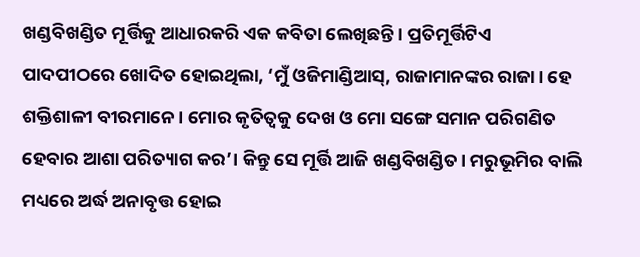ଖଣ୍ଡବିଖଣ୍ଡିତ ମୂର୍ତ୍ତିକୁ ଆଧାରକରି ଏକ କବିତା ଲେଖିଛନ୍ତି। ପ୍ରତିମୂର୍ତ୍ତିଟିଏ ପାଦପୀଠରେ ଖୋଦିତ ହୋଇଥିଲା, ‘ମୁଁ ଓଜିମାଣ୍ଡିଆସ୍, ରାଜାମାନଙ୍କର ରାଜା। ହେ ଶକ୍ତିଶାଳୀ ବୀରମାନେ। ମୋର କୃତିତ୍ୱକୁ ଦେଖ ଓ ମୋ ସଙ୍ଗେ ସମାନ ପରିଗଣିତ ହେବାର ଆଶା ପରିତ୍ୟାଗ କର’। କିନ୍ତୁ ସେ ମୂର୍ତ୍ତି ଆଜି ଖଣ୍ଡବିଖଣ୍ଡିତ। ମରୁଭୂମିର ବାଲି ମଧ୍ୟରେ ଅର୍ଦ୍ଧ ଅନାବୃତ୍ତ ହୋଇ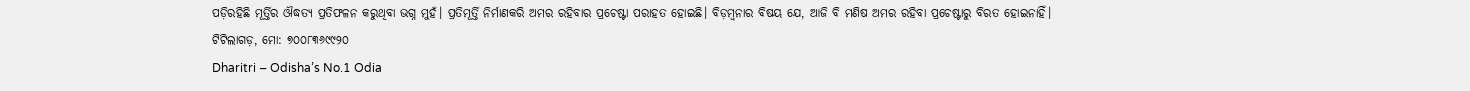ପଡ଼ିରହିଛି ମୂର୍ତ୍ତିର ଔଦ୍ଧତ୍ୟ ପ୍ରତିଫଳନ କରୁଥିବା ଭଗ୍ନ ମୁହଁ। ପ୍ରତିମୂର୍ତ୍ତି ନିର୍ମାଣକରି ଅମର ରହିବାର ପ୍ରଚେଷ୍ଟା ପରାହତ ହୋଇଛି। ବିଡ଼ମ୍ବନାର ବିଷୟ ଯେ, ଆଜି ବି ମଣିଷ ଅମର ରହିବା ପ୍ରଚେଷ୍ଟାରୁ ବିରତ ହୋଇନାହିଁ।
ଟିଟିଲାଗଡ଼, ମୋ: ୭୦୦୮୩୬୯୯୨୦
Dharitri – Odisha’s No.1 Odia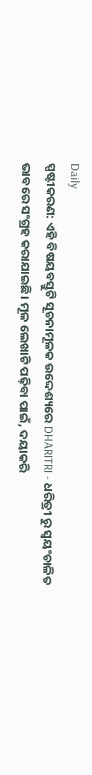Daily
ସ୍ପଷ୍ଟୀକରଣ: ଏହି ବିଷୟବସ୍ତୁଟି ସୂଚନାମୂଳକ ଉଦ୍ଦେଶ୍ୟରେ DHARITRI - ଧରିତ୍ରୀ ରୁ ସ୍ୱୟଂଚାଳିତ ଭାବରେ ସଂଗ୍ରହ କରାଯାଇଛି। ମୂଳ ଲେଖାଟି ପଢ଼ିବା ପାଇଁ, ଦୟାକରି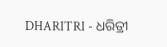DHARITRI - ଧରିତ୍ରୀ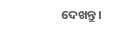ଦେଖନ୍ତୁ।